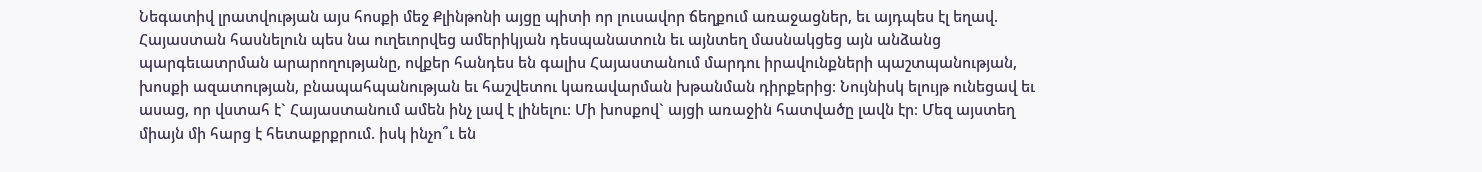Նեգատիվ լրատվության այս հոսքի մեջ Քլինթոնի այցը պիտի որ լուսավոր ճեղքում առաջացներ, եւ այդպես էլ եղավ. Հայաստան հասնելուն պես նա ուղեւորվեց ամերիկյան դեսպանատուն եւ այնտեղ մասնակցեց այն անձանց պարգեւատրման արարողությանը, ովքեր հանդես են գալիս Հայաստանում մարդու իրավունքների պաշտպանության, խոսքի ազատության, բնապահպանության եւ հաշվետու կառավարման խթանման դիրքերից։ Նույնիսկ ելույթ ունեցավ եւ ասաց, որ վստահ է` Հայաստանում ամեն ինչ լավ է լինելու։ Մի խոսքով` այցի առաջին հատվածը լավն էր։ Մեզ այստեղ միայն մի հարց է հետաքրքրում. իսկ ինչո՞ւ են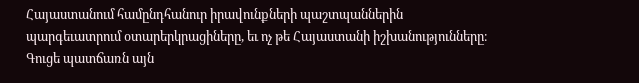Հայաստանում համընդհանուր իրավունքների պաշտպաններին պարգեւատրում օտարերկրացիները, եւ ոչ թե Հայաստանի իշխանությունները։ Գուցե պատճառն այն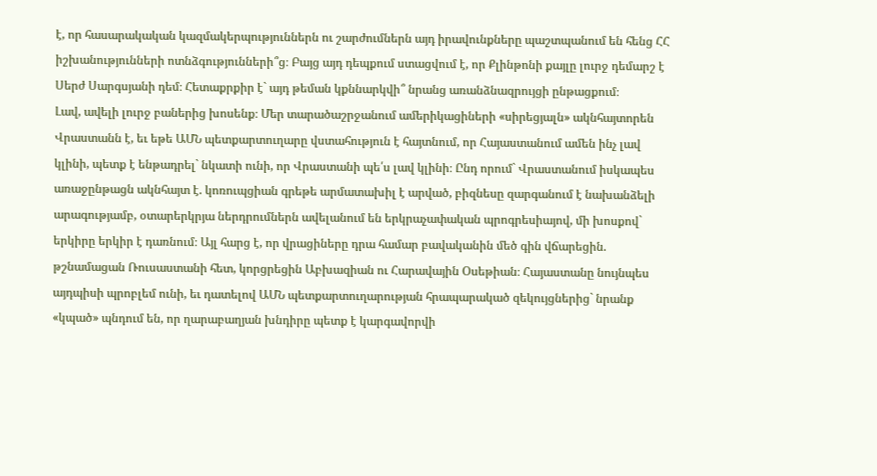է, որ հասարակական կազմակերպություններն ու շարժումներն այդ իրավունքները պաշտպանում են հենց ՀՀ իշխանությունների ոտնձգությունների՞ց։ Բայց այդ դեպքում ստացվում է, որ Քլինթոնի քայլը լուրջ դեմարշ է Սերժ Սարգսյանի դեմ։ Հետաքրքիր է` այդ թեման կքննարկվի՞ նրանց առանձնազրույցի ընթացքում։
Լավ, ավելի լուրջ բաներից խոսենք։ Մեր տարածաշրջանում ամերիկացիների «սիրեցյալն» ակնհայտորեն Վրաստանն է, եւ եթե ԱՄՆ պետքարտուղարը վստահություն է հայտնում, որ Հայաստանում ամեն ինչ լավ կլինի, պետք է ենթադրել` նկատի ունի, որ Վրաստանի պե՛ս լավ կլինի։ Ընդ որում` Վրաստանում իսկապես առաջընթացն ակնհայտ է. կոռուպցիան գրեթե արմատախիլ է արված, բիզնեսը զարգանում է նախանձելի արագությամբ, օտարերկրյա ներդրումներն ավելանում են երկրաչափական պրոգրեսիայով, մի խոսքով` երկիրը երկիր է դառնում։ Այլ հարց է, որ վրացիները դրա համար բավականին մեծ գին վճարեցին. թշնամացան Ռուսաստանի հետ, կորցրեցին Աբխազիան ու Հարավային Օսեթիան։ Հայաստանը նույնպես այդպիսի պրոբլեմ ունի, եւ դատելով ԱՄՆ պետքարտուղարության հրապարակած զեկույցներից` նրանք «կպած» պնդում են, որ ղարաբաղյան խնդիրը պետք է կարգավորվի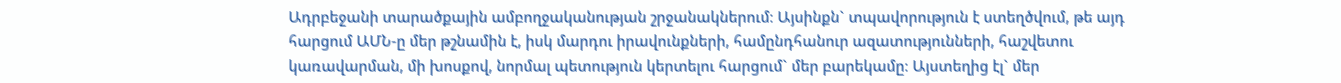Ադրբեջանի տարածքային ամբողջականության շրջանակներում։ Այսինքն` տպավորություն է ստեղծվում, թե այդ հարցում ԱՄՆ-ը մեր թշնամին է, իսկ մարդու իրավունքների, համընդհանուր ազատությունների, հաշվետու կառավարման, մի խոսքով, նորմալ պետություն կերտելու հարցում` մեր բարեկամը։ Այստեղից էլ` մեր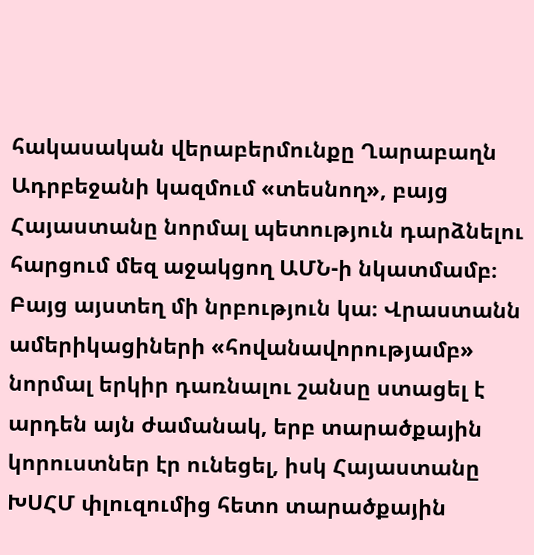հակասական վերաբերմունքը Ղարաբաղն Ադրբեջանի կազմում «տեսնող», բայց Հայաստանը նորմալ պետություն դարձնելու հարցում մեզ աջակցող ԱՄՆ-ի նկատմամբ։
Բայց այստեղ մի նրբություն կա։ Վրաստանն ամերիկացիների «հովանավորությամբ» նորմալ երկիր դառնալու շանսը ստացել է արդեն այն ժամանակ, երբ տարածքային կորուստներ էր ունեցել, իսկ Հայաստանը ԽՍՀՄ փլուզումից հետո տարածքային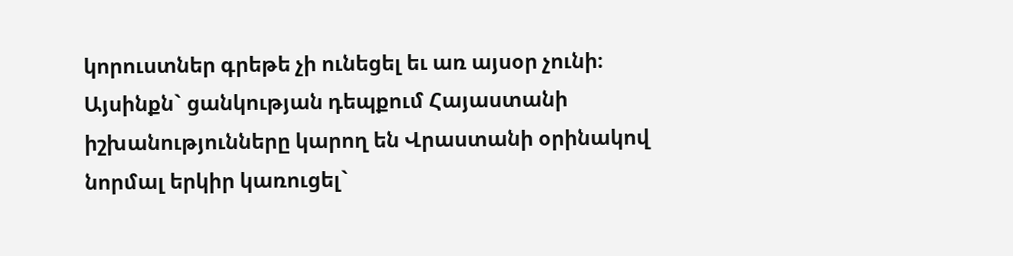կորուստներ գրեթե չի ունեցել եւ առ այսօր չունի։ Այսինքն` ցանկության դեպքում Հայաստանի իշխանությունները կարող են Վրաստանի օրինակով նորմալ երկիր կառուցել`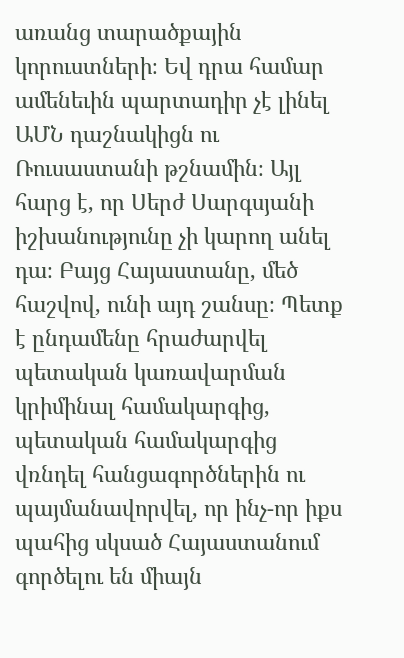առանց տարածքային կորուստների։ Եվ դրա համար ամենեւին պարտադիր չէ լինել ԱՄՆ դաշնակիցն ու Ռուսաստանի թշնամին։ Այլ հարց է, որ Սերժ Սարգսյանի իշխանությունը չի կարող անել դա։ Բայց Հայաստանը, մեծ հաշվով, ունի այդ շանսը։ Պետք է ընդամենը հրաժարվել պետական կառավարման կրիմինալ համակարգից, պետական համակարգից վռնդել հանցագործներին ու պայմանավորվել, որ ինչ-որ իքս պահից սկսած Հայաստանում գործելու են միայն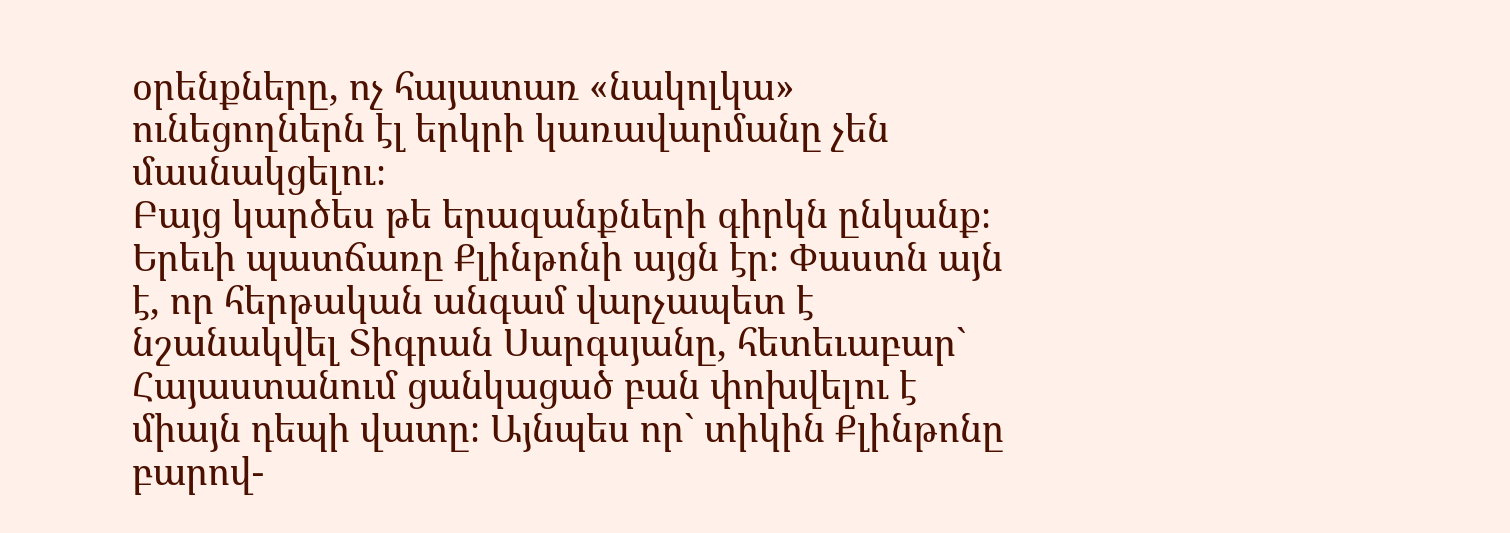օրենքները, ոչ հայատառ «նակոլկա» ունեցողներն էլ երկրի կառավարմանը չեն մասնակցելու։
Բայց կարծես թե երազանքների գիրկն ընկանք։ Երեւի պատճառը Քլինթոնի այցն էր։ Փաստն այն է, որ հերթական անգամ վարչապետ է նշանակվել Տիգրան Սարգսյանը, հետեւաբար` Հայաստանում ցանկացած բան փոխվելու է միայն դեպի վատը։ Այնպես որ` տիկին Քլինթոնը բարով-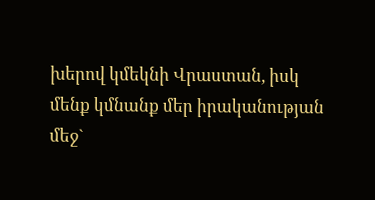խերով կմեկնի Վրաստան, իսկ մենք կմնանք մեր իրականության մեջ`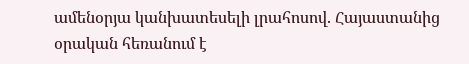ամենօրյա կանխատեսելի լրահոսով. Հայաստանից օրական հեռանում է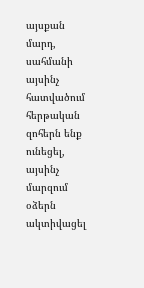այսքան մարդ, սահմանի այսինչ հատվածում հերթական զոհերն ենք ունեցել, այսինչ մարզում օձերն ակտիվացել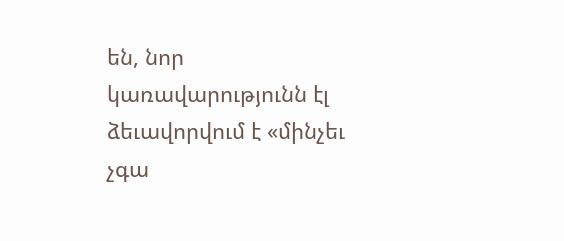են, նոր կառավարությունն էլ ձեւավորվում է «մինչեւ չգա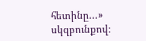հետինը...» սկզբունքով։